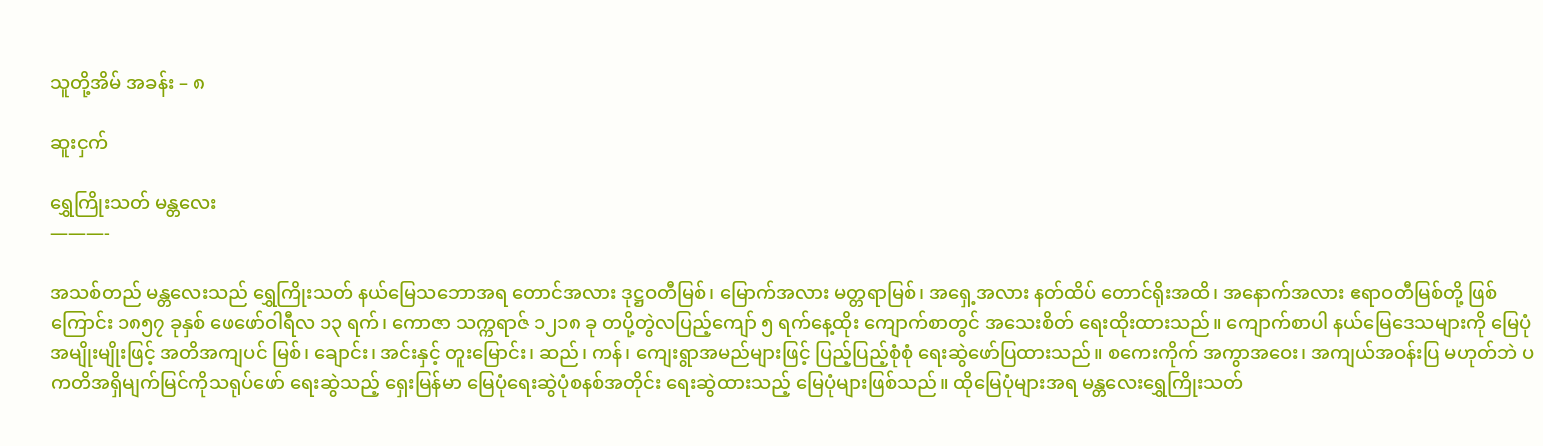သူတို့အိမ် အခန်း – ၈

ဆူးငှက်

ရွှေကြိုးသတ် မန္တလေး
———-

အသစ်တည် မန္တလေးသည် ရွှေကြိုးသတ် နယ်မြေသဘောအရ တောင်အလား ဒုဋ္ဌဝတီမြစ်၊ မြောက်အလား မတ္တရာမြစ်၊ အရှေ့အလား နတ်ထိပ် တောင်ရိုးအထိ၊ အနောက်အလား ဧရာဝတီမြစ်တို့ ဖြစ်ကြောင်း ၁၈၅၇ ခုနှစ် ဖေဖော်ဝါရီလ ၁၃ ရက်၊ ကောဇာ သက္ကရာဇ် ၁၂၁၈ ခု တပို့တွဲလပြည့်ကျော် ၅ ရက်နေ့ထိုး ကျောက်စာတွင် အသေးစိတ် ရေးထိုးထားသည်။ ကျောက်စာပါ နယ်မြေဒေသများကို မြေပုံအမျိုးမျိုးဖြင့် အတိအကျပင် မြစ်၊ ချောင်း၊ အင်းနှင့် တူးမြောင်း၊ ဆည်၊ ကန်၊ ကျေးရွာအမည်များဖြင့် ပြည့်ပြည့်စုံစုံ ရေးဆွဲဖော်ပြထားသည်။ စကေးကိုက် အကွာအဝေး၊ အကျယ်အဝန်းပြ မဟုတ်ဘဲ ပကတိအရှိမျက်မြင်ကိုသရုပ်ဖော် ရေးဆွဲသည့် ရှေးမြန်မာ မြေပုံရေးဆွဲပုံစနစ်အတိုင်း ရေးဆွဲထားသည့် မြေပုံများဖြစ်သည်။ ထိုမြေပုံများအရ မန္တလေးရွှေကြိုးသတ်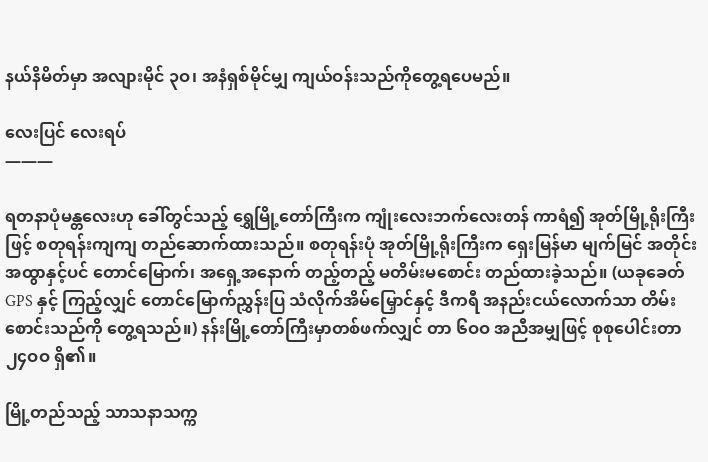နယ်နိမိတ်မှာ အလျားမိုင် ၃ဝ၊ အနံရှစ်မိုင်မျှ ကျယ်ဝန်းသည်ကိုတွေ့ရပေမည်။

လေးပြင် လေးရပ်
———

ရတနာပုံမန္တလေးဟု ခေါ်တွင်သည့် ရွှေမြို့တော်ကြီးက ကျုံးလေးဘက်လေးတန် ကာရံ၍ အုတ်မြို့ရိုးကြီးဖြင့် စတုရန်းကျကျ တည်ဆောက်ထားသည်။ စတုရန်းပုံ အုတ်မြို့ရိုးကြီးက ရှေးမြန်မာ မျက်မြင် အတိုင်းအထွာနှင့်ပင် တောင်မြောက်၊ အရှေ့အနောက် တည့်တည့် မတိမ်းမစောင်း တည်ထားခဲ့သည်။ (ယခုခေတ် GPS နှင့် ကြည့်လျှင် တောင်မြောက်ညွှန်းပြ သံလိုက်အိမ်မြှောင်နှင့် ဒီကရီ အနည်းငယ်လောက်သာ တိမ်းစောင်းသည်ကို တွေ့ရသည်။) နန်းမြို့တော်ကြီးမှာတစ်ဖက်လျှင် တာ ၆ဝဝ အညီအမျှဖြင့် စုစုပေါင်းတာ ၂၄ဝဝ ရှိ၏။

မြို့တည်သည့် သာသနာသက္က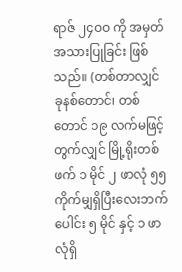ရာဇ် ၂၄ဝဝ ကို အမှတ်အသားပြုခြင်း ဖြစ်သည်။ (တစ်တာလျှင် ခုနစ်တောင်၊ တစ်တောင် ၁၉ လက်မဖြင့်တွက်လျှင် မြို့ရိုးတစ်ဖက် ၁ မိုင် ၂ ဖာလုံ ၅၅ ကိုက်မျှရှိပြီးလေးဘက် ပေါင်း ၅ မိုင် နှင့် ၁ ဖာလုံရှိ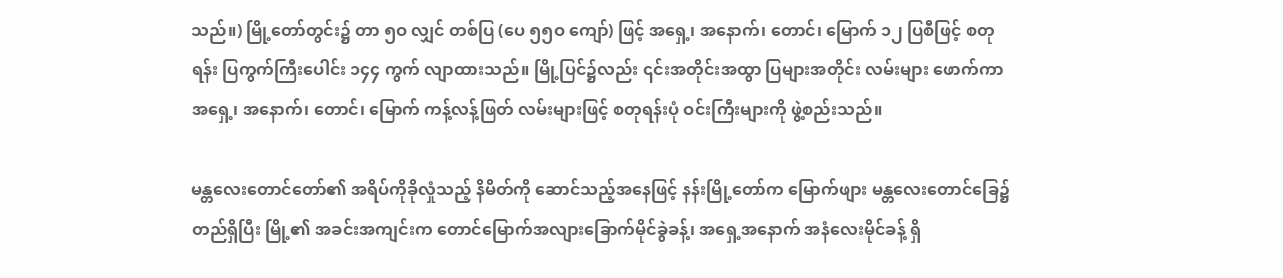သည်။) မြို့တော်တွင်း၌ တာ ၅ဝ လျှင် တစ်ပြ (ပေ ၅၅ဝ ကျော်) ဖြင့် အရှေ့၊ အနောက်၊ တောင်၊ မြောက် ၁၂ ပြစီဖြင့် စတုရန်း ပြကွက်ကြီးပေါင်း ၁၄၄ ကွက် လျာထားသည်။ မြို့ပြင်၌လည်း ၎င်းအတိုင်းအထွာ ပြများအတိုင်း လမ်းများ ဖောက်ကာအရှေ့၊ အနောက်၊ တောင်၊ မြောက် ကန့်လန့်ဖြတ် လမ်းများဖြင့် စတုရန်းပုံ ဝင်းကြီးများကို ဖွဲ့စည်းသည်။

မန္တလေးတောင်တော်၏ အရိပ်ကိုခိုလှုံသည့် နိမိတ်ကို ဆောင်သည့်အနေဖြင့် နန်းမြို့တော်က မြောက်ဖျား မန္တလေးတောင်ခြေ၌ တည်ရှိပြီး မြို့၏ အခင်းအကျင်းက တောင်မြောက်အလျားခြောက်မိုင်ခွဲခန့်၊ အရှေ့အနောက် အနံလေးမိုင်ခန့် ရှိ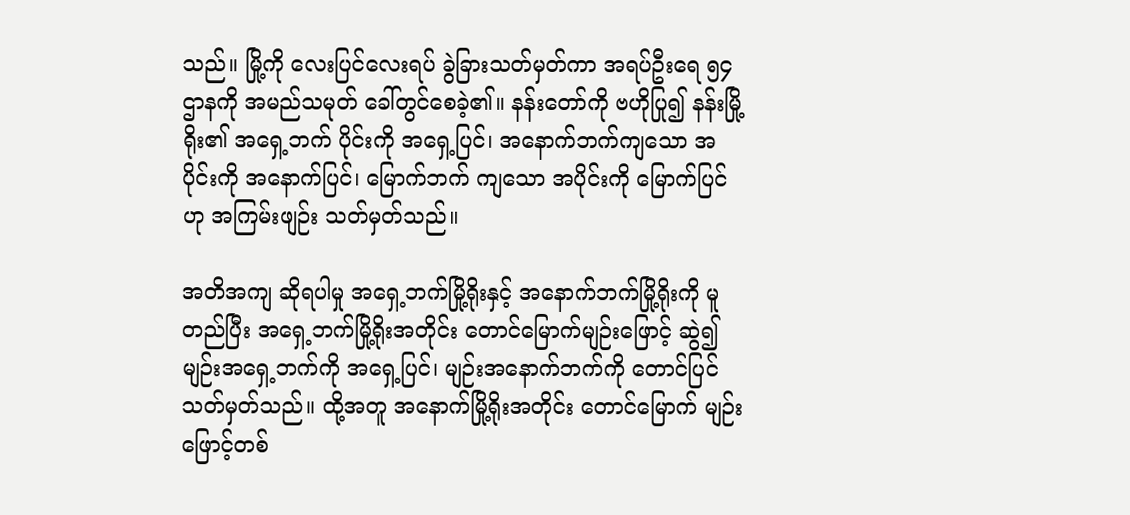သည်။ မြို့ကို လေးပြင်လေးရပ် ခွဲခြားသတ်မှတ်ကာ အရပ်ဦးရေ ၅၄ ဌာနကို အမည်သမုတ် ခေါ်တွင်စေခဲ့၏။ နန်းတော်ကို ဗဟိုပြု၍ နန်းမြို့ရိုး၏ အရှေ့ဘက် ပိုင်းကို အရှေ့ပြင်၊ အနောက်ဘက်ကျသော အပိုင်းကို အနောက်ပြင်၊ မြောက်ဘက် ကျသော အပိုင်းကို မြောက်ပြင်ဟု အကြမ်းဖျဉ်း သတ်မှတ်သည်။

အတိအကျ ဆိုရပါမှု အရှေ့ဘက်မြို့ရိုးနှင့် အနောက်ဘက်မြို့ရိုးကို မူတည်ပြီး အရှေ့ဘက်မြို့ရိုးအတိုင်း တောင်မြောက်မျဉ်းဖြောင့် ဆွဲ၍ မျဉ်းအရှေ့ဘက်ကို အရှေ့ပြင်၊ မျဉ်းအနောက်ဘက်ကို တောင်ပြင် သတ်မှတ်သည်။ ထို့အတူ အနောက်မြို့ရိုးအတိုင်း တောင်မြောက် မျဉ်းဖြောင့်တစ်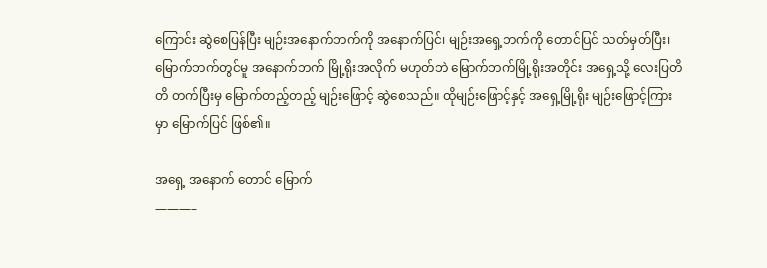ကြောင်း ဆွဲစေပြန်ပြီး မျဉ်းအနောက်ဘက်ကို အနောက်ပြင်၊ မျဉ်းအရှေ့ဘက်ကို တောင်ပြင် သတ်မှတ်ပြီး၊ မြောက်ဘက်တွင်မူ အနောက်ဘက် မြို့ရိုးအလိုက် မဟုတ်ဘဲ မြောက်ဘက်မြို့ရိုးအတိုင်း အရှေ့သို့ လေးပြတိတိ တက်ပြီးမှ မြောက်တည့်တည့် မျဉ်းဖြောင့် ဆွဲစေသည်။ ထိုမျဉ်းဖြောင့်နှင့် အရှေ့မြို့ရိုး မျဉ်းဖြောင့်ကြားမှာ မြောက်ပြင် ဖြစ်၏။

အရှေ့ အနောက် တောင် မြောက်
———–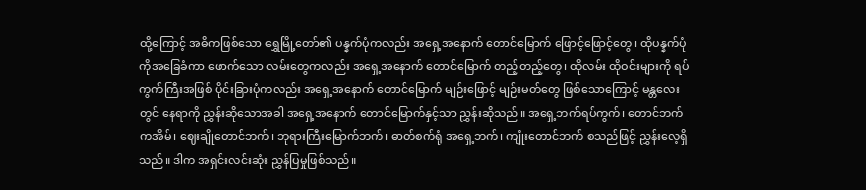ထို့ကြောင့် အဓိကဖြစ်သော ရွှေမြို့တော်၏ ပန္နက်ပုံကလည်း အရှေ့အနောက် တောင်မြောက် ဖြောင့်ဖြောင့်တွေ၊ ထိုပန္နက်ပုံကိုအခြေခံကာ ဖောက်သော လမ်းတွေကလည်း အရှေ့အနောက် တောင်မြောက် တည့်တည့်တွေ၊ ထိုလမ်း ထိုဝင်းများကို ရပ်ကွက်ကြီးအဖြစ် ပိုင်းခြားပုံကလည်း အရှေ့အနောက် တောင်မြောက် မျဉ်းဖြောင့် မျဉ်းမတ်တွေ ဖြစ်သောကြောင့် မန္တလေးတွင် နေရာကို ညွှန်းဆိုသောအခါ အရှေ့အနောက် တောင်မြောက်နှင့်သာ ညွှန်းဆိုသည်။ အရှေ့ဘက်ရပ်ကွက်၊ တောင်ဘက်ကအိမ်၊ ဈေးချိုတောင်ဘက်၊ ဘုရားကြီးမြောက်ဘက်၊ ဓာတ်စက်ရုံ အရှေ့ဘက်၊ ကျုံးတောင်ဘက် စသည်ဖြင့် ညွှန်းလေ့ရှိသည်။ ဒါက အရှင်းလင်းဆုံး ညွှန်ပြမှုဖြစ်သည်။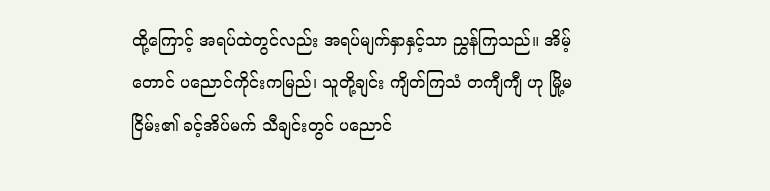ထို့ကြောင့် အရပ်ထဲတွင်လည်း အရပ်မျက်နှာနှင့်သာ ညွှန်ကြသည်။ အိမ့်တောင် ပညောင်ကိုင်းကမြည်၊ သူတို့ချင်း ကျိတ်ကြသံ တကျီကျီ ဟု မြို့မငြိမ်း၏ ခင့်အိပ်မက် သီချင်းတွင် ပညောင်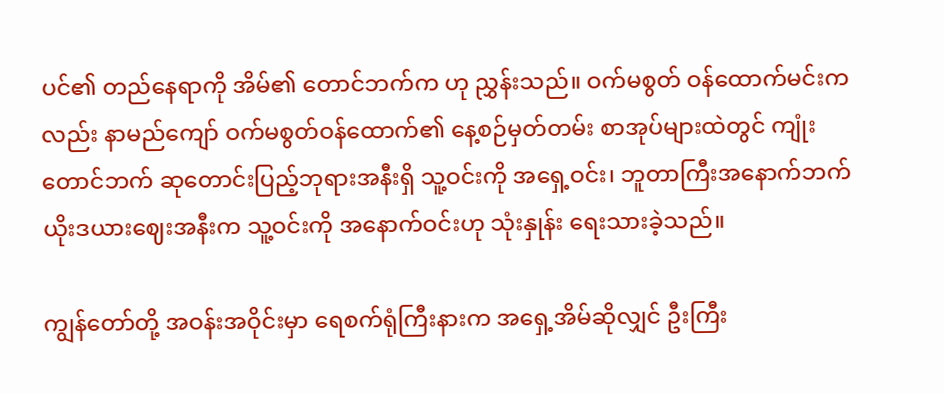ပင်၏ တည်နေရာကို အိမ်၏ တောင်ဘက်က ဟု ညွှန်းသည်။ ဝက်မစွတ် ဝန်ထောက်မင်းကလည်း နာမည်ကျော် ဝက်မစွတ်ဝန်ထောက်၏ နေ့စဉ်မှတ်တမ်း စာအုပ်များထဲတွင် ကျုံးတောင်ဘက် ဆုတောင်းပြည့်ဘုရားအနီးရှိ သူ့ဝင်းကို အရှေ့ဝင်း၊ ဘူတာကြီးအနောက်ဘက် ယိုးဒယားဈေးအနီးက သူ့ဝင်းကို အနောက်ဝင်းဟု သုံးနှုန်း ရေးသားခဲ့သည်။

ကျွန်တော်တို့ အဝန်းအဝိုင်းမှာ ရေစက်ရုံကြီးနားက အရှေ့အိမ်ဆိုလျှင် ဦးကြီး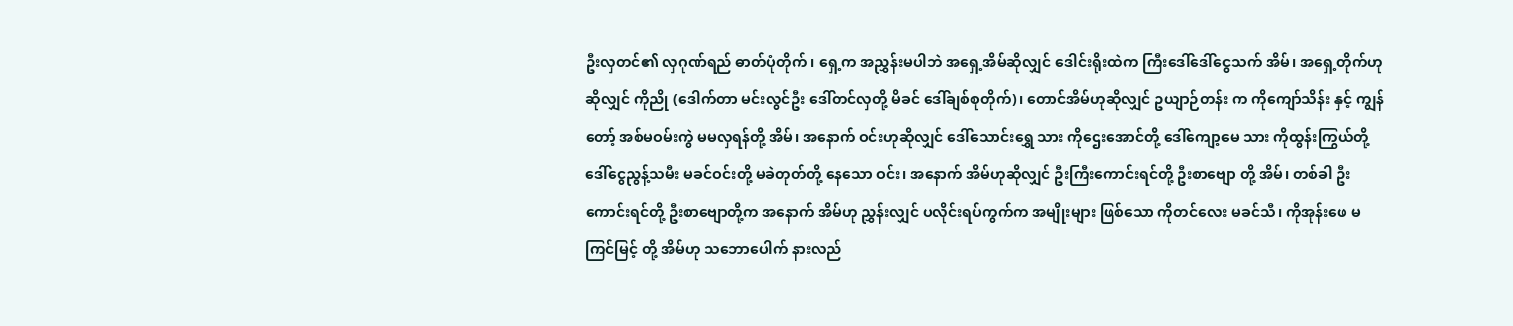ဦးလှတင်၏ လှဂုဏ်ရည် ဓာတ်ပုံတိုက်၊ ရှေ့က အညွှန်းမပါဘဲ အရှေ့အိမ်ဆိုလျှင် ဒေါင်းရိုးထဲက ကြီးဒေါ်ဒေါ်ငွေသက် အိမ်၊ အရှေ့တိုက်ဟု ဆိုလျှင် ကိုညို (ဒေါက်တာ မင်းလွင်ဦး ဒေါ်တင်လှတို့ မိခင် ဒေါ်ချစ်စုတိုက်)၊ တောင်အိမ်ဟုဆိုလျှင် ဥယျာဉ်တန်း က ကိုကျော်သိန်း နှင့် ကျွန်တော့် အစ်မဝမ်းကွဲ မမလှရန်တို့ အိမ်၊ အနောက် ဝင်းဟုဆိုလျှင် ဒေါ်သောင်းရွှေ သား ကိုဌေးအောင်တို့ ဒေါ်ကျော့မေ သား ကိုထွန်းကြွယ်တို့ ဒေါ်ငွေညွန့်သမီး မခင်ဝင်းတို့ မခဲတုတ်တို့ နေသော ဝင်း၊ အနောက် အိမ်ဟုဆိုလျှင် ဦးကြီးကောင်းရင်တို့ ဦးစာဗျော တို့ အိမ်၊ တစ်ခါ ဦးကောင်းရင်တို့ ဦးစာဗျောတို့က အနောက် အိမ်ဟု ညွှန်းလျှင် ပလိုင်းရပ်ကွက်က အမျိုးများ ဖြစ်သော ကိုတင်လေး မခင်သီ၊ ကိုအုန်းဖေ မကြင်မြင့် တို့ အိမ်ဟု သဘောပေါက် နားလည်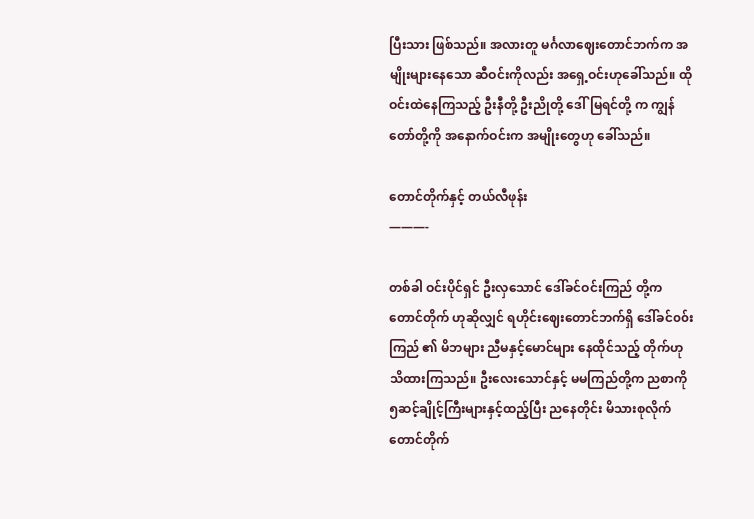ပြီးသား ဖြစ်သည်။ အလားတူ မင်္ဂလာဈေးတောင်ဘက်က အမျိုးများနေသော ဆီဝင်းကိုလည်း အရှေ့ဝင်းဟုခေါ်သည်။ ထို ဝင်းထဲနေကြသည့် ဦးနီတို့ ဦးညိုတို့ ဒေါ်မြရင်တို့ က ကျွန်တော်တို့ကို အနောက်ဝင်းက အမျိုးတွေဟု ခေါ်သည်။

တောင်တိုက်နှင့် တယ်လီဖုန်း
———-

တစ်ခါ ဝင်းပိုင်ရှင် ဦးလှသောင် ဒေါ်ခင်ဝင်းကြည် တို့က တောင်တိုက် ဟုဆိုလျှင် ရဟိုင်းဈေးတောင်ဘက်ရှိ ဒေါ်ခင်၀၀်းကြည် ၏ မိဘများ ညီမနှင့်မောင်များ နေထိုင်သည့် တိုက်ဟု သိထားကြသည်။ ဦးလေးသောင်နှင့် မမကြည်တို့က ညစာကို ၅ဆင့်ချိုင့်ကြီးများနှင့်ထည့်ပြီး ညနေတိုင်း မိသားစုလိုက် တောင်တိုက်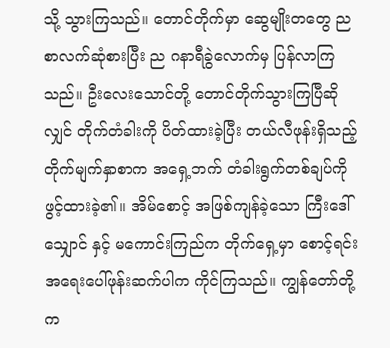သို့ သွားကြသည်။ တောင်တိုက်မှာ ဆွေမျိုးတတွေ ညစာလက်ဆုံစားပြီး ည ဂနာရီခွဲလောက်မှ ပြန်လာကြသည်။ ဦးလေးသောင်တို့ တောင်တိုက်သွားကြပြီဆိုလျှင် တိုက်တံခါးကို ပိတ်ထားခဲ့ပြီး တယ်လီဖုန်းရှိသည့် တိုက်မျက်နှာစာက အရှေ့ဘက် တံခါးရွက်တစ်ချပ်ကို ဖွင့်ထားခဲ့၏။ အိမ်စောင့် အဖြစ်ကျန်ခဲ့သော ကြီးဒေါ်သျှောင် နှင့် မကောင်းကြည်က တိုက်ရှေ့မှာ စောင့်ရင်း အရေးပေါ်ဖုန်းဆက်ပါက ကိုင်ကြသည်။ ကျွန်တော်တို့ က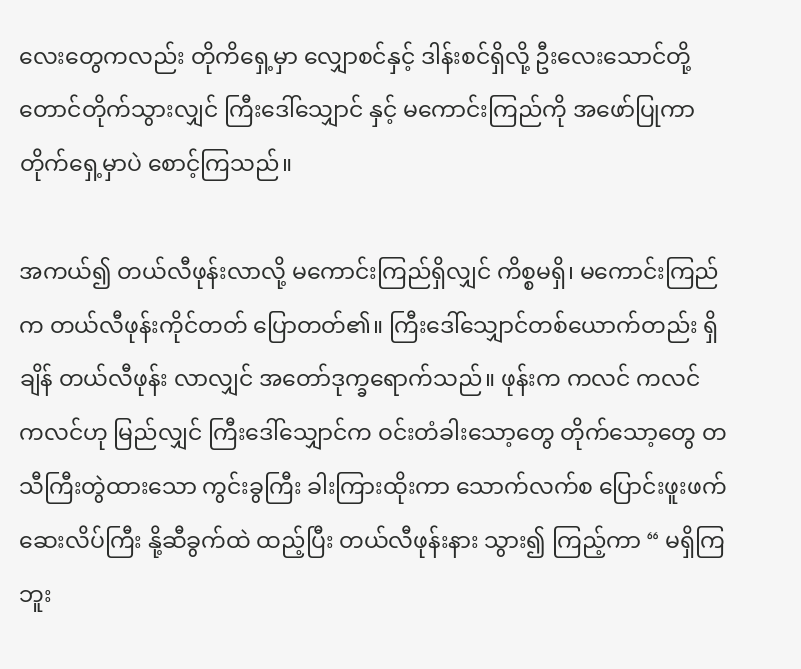လေးတွေကလည်း တိုကိရှေ့မှာ လျှောစင်နှင့် ဒါန်းစင်ရှိလို့ ဦးလေးသောင်တို့ တောင်တိုက်သွားလျှင် ကြီးဒေါ်သျှောင် နှင့် မကောင်းကြည်ကို အဖော်ပြုကာ တိုက်ရှေ့မှာပဲ စောင့်ကြသည်။

အကယ်၍ တယ်လီဖုန်းလာလို့ မကောင်းကြည်ရှိလျှင် ကိစ္စမရှိ၊ မကောင်းကြည်က တယ်လီဖုန်းကိုင်တတ် ပြောတတ်၏။ ကြီးဒေါ်သျှောင်တစ်ယောက်တည်း ရှိချိန် တယ်လီဖုန်း လာလျှင် အတော်ဒုက္ခရောက်သည်။ ဖုန်းက ကလင် ကလင် ကလင်ဟု မြည်လျှင် ကြီးဒေါ်သျှောင်က ဝင်းတံခါးသော့တွေ တိုက်သော့တွေ တသီကြီးတွဲထားသော ကွင်းခွကြီး ခါးကြားထိုးကာ သောက်လက်စ ပြောင်းဖူးဖက်ဆေးလိပ်ကြီး နို့ဆီခွက်ထဲ ထည့်ပြီး တယ်လီဖုန်းနား သွား၍ ကြည့်ကာ “ မရှိကြဘူး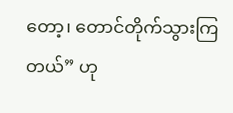တော့၊ တောင်တိုက်သွားကြတယ်” ဟု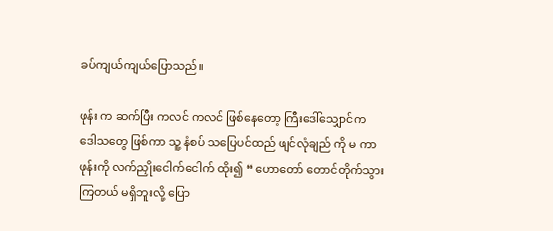ခပ်ကျယ်ကျယ်ပြောသည်။

ဖုန်း က ဆက်ပြီး ကလင် ကလင် ဖြစ်နေတော့ ကြီးဒေါ်သျှောင်က ဒေါသတွေ ဖြစ်ကာ သူ့ နံစပ် သပြေပင်ထည် ဖျင်လုံချည် ကို မ ကာ ဖုန်းကို လက်ညှိုးငေါက်ငေါက် ထိုး၍ “ ဟောတော် တောင်တိုက်သွားကြတယ် မရှိဘူးလို့ ပြော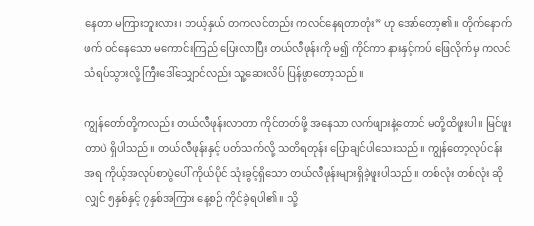နေတာ မကြားဘူးလား၊ ဘယ့်နှယ် တကလင်တည်း ကလင်နေရတာတုံး” ဟု အော်တော့၏။ တိုက်နောက်ဖက် ဝင်နေသော မကောင်းကြည် ပြေးလာပြီး တယ်လီဖုန်းကို မ၍ ကိုင်ကာ နားနှင့်ကပ် ဖြေလိုက်မှ ကလင်သံရပ်သွားလို့ ကြီးဒေါ်သျှောင်လည်း သူ့ဆေးလိပ် ပြန်ဖွာတော့သည်။

ကျွန်တော်တို့ကလည်း တယ်လီဖုန်းလာတာ ကိုင်တတ်ဖို့ အနေသာ လက်ဖျားနဲ့တောင် မတို့ထိဖူးပါ။ မြင်ဖူးတာပဲ ရှိပါသည်။ တယ်လီဖုန်းနှင့် ပတ်သက်လို့ သတိရတုန်း ပြောချင်ပါသေးသည်။ ကျွန်တော့လုပ်ငန်းအရ ကိုယ့်အလုပ်စာပွဲပေါ် ကိုယ်ပိုင် သုံးခွင့်ရှိသော တယ်လီဖုန်းများရှိခဲ့ဖူးပါသည်။ တစ်လုံး တစ်လုံး ဆိုလျှင် ၅နှစ်နှင့် ၇နှစ်အကြား နေ့စဉ် ကိုင်ခဲ့ရပါ၏။ သို့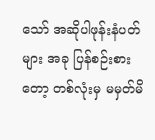သော် အဆိုပါဖုန်းနံပတ်များ အခု ပြန်စဉ်းစားတော့ တစ်လုံးမှ မမှတ်မိ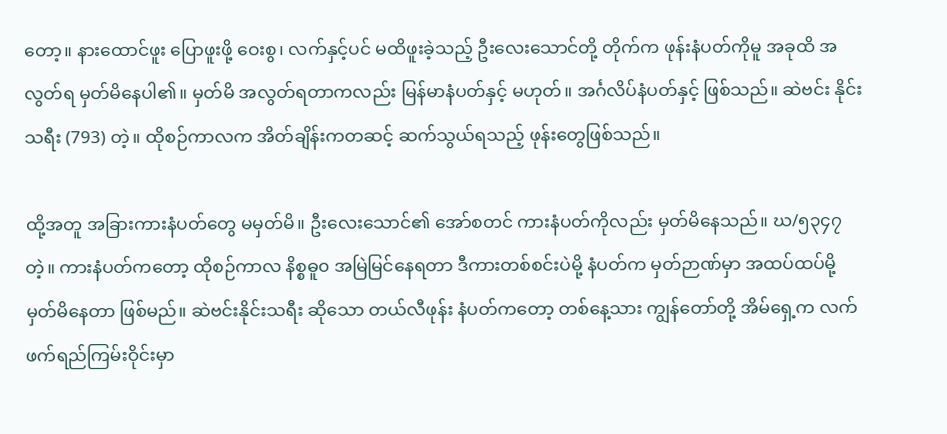တော့။ နားထောင်ဖူး ပြောဖူးဖို့ ဝေးစွ၊ လက်နှင့်ပင် မထိဖူးခဲ့သည့် ဦးလေးသောင်တို့ တိုက်က ဖုန်းနံပတ်ကိုမူ အခုထိ အလွတ်ရ မှတ်မိနေပါ၏။ မှတ်မိ အလွတ်ရတာကလည်း မြန်မာနံပတ်နှင့် မဟုတ်။ အင်္ဂလိပ်နံပတ်နှင့် ဖြစ်သည်။ ဆဲဗင်း နိုင်း သရီး (793) တဲ့။ ထိုစဉ်ကာလက အိတ်ချိန်းကတဆင့် ဆက်သွယ်ရသည့် ဖုန်းတွေဖြစ်သည်။

ထို့အတူ အခြားကားနံပတ်တွေ မမှတ်မိ။ ဦးလေးသောင်၏ အော်စတင် ကားနံပတ်ကိုလည်း မှတ်မိနေသည်။ ဃ/၅၃၄၇ တဲ့။ ကားနံပတ်ကတော့ ထိုစဉ်ကာလ နိစ္စဓူ၀ အမြဲမြင်နေရတာ ဒီကားတစ်စင်းပဲမို့ နံပတ်က မှတ်ဉာဏ်မှာ အထပ်ထပ်မို့ မှတ်မိနေတာ ဖြစ်မည်။ ဆဲဗင်းနိုင်းသရီး ဆိုသော တယ်လီဖုန်း နံပတ်ကတော့ တစ်နေ့သား ကျွန်တော်တို့ အိမ်ရှေ့က လက်ဖက်ရည်ကြမ်းဝိုင်းမှာ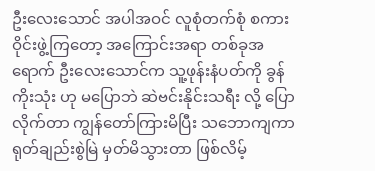ဦးလေးသောင် အပါအဝင် လူစုံတက်စုံ စကားဝိုင်းဖွဲ့ကြတော့ အကြောင်းအရာ တစ်ခုအရောက် ဦးလေးသောင်က သူ့ဖုန်းနံပတ်ကို ခွန်ကိုးသုံး ဟု မပြောဘဲ ဆဲဗင်းနိုင်းသရီး လို့ ပြောလိုက်တာ ကျွန်တော်ကြားမိပြီး သဘောကျကာ ရုတ်ချည်းစွဲမြဲ မှတ်မိသွားတာ ဖြစ်လိမ့်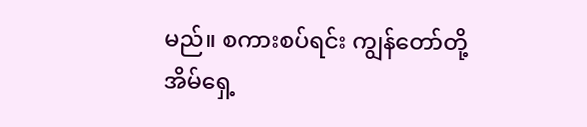မည်။ စကားစပ်ရင်း ကျွန်တော်တို့ အိမ်ရှေ့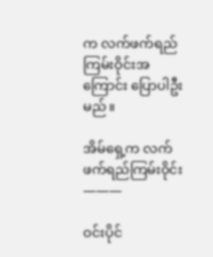က လက်ဖက်ရည်ကြမ်းဝိုင်းအကြောင်း ပြောပါဦးမည်။

အိမ်ရှေ့က လက်ဖက်ရည်ကြမ်းဝိုင်း
———

ဝင်းပိုင်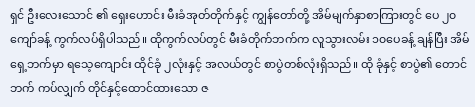ရှင် ဦးလေးသောင် ၏ ရှေးဟောင်း မီးခံအုတ်တိုက်နှင့် ကျွန်တော်တို့ အိမ်မျက်နှာစာကြားတွင် ပေ ၂၀ကျော်ခန့် ကွက်လပ်ရှိပါသည်။ ထိုကွက်လပ်တွင် မီးခံတိုက်ဘက်က လူသွားလမ်း ၁၀ပေခန့် ချန်ပြီး အိမ်ရှေ့ဘက်မှာ ရသေ့ကျောင်း ထိုင်ခုံ ၂လုံးနှင့် အလယ်တွင် စာပွဲတစ်လုံးရှိသည်။ ထို ခုံနှင့် စာပွဲ၏ တောင်ဘက် ကပ်လျှက် တိုင်နှင့်ထောင်ထားသော ဇ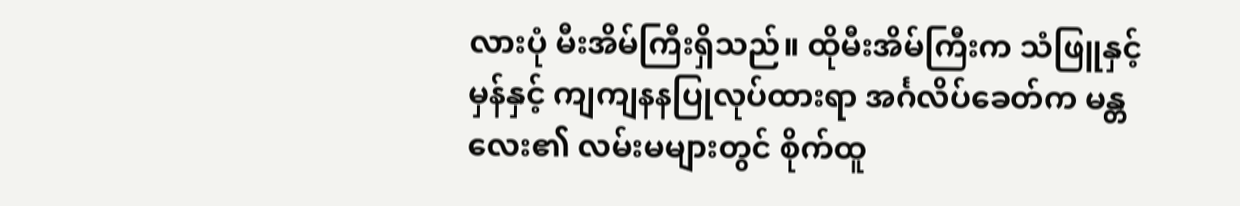လားပုံ မီးအိမ်ကြီးရှိသည်။ ထိုမီးအိမ်ကြီးက သံဖြူနှင့် မှန်နှင့် ကျကျနနပြုလုပ်ထားရာ အင်္ဂလိပ်ခေတ်က မန္တလေး၏ လမ်းမများတွင် စိုက်ထူ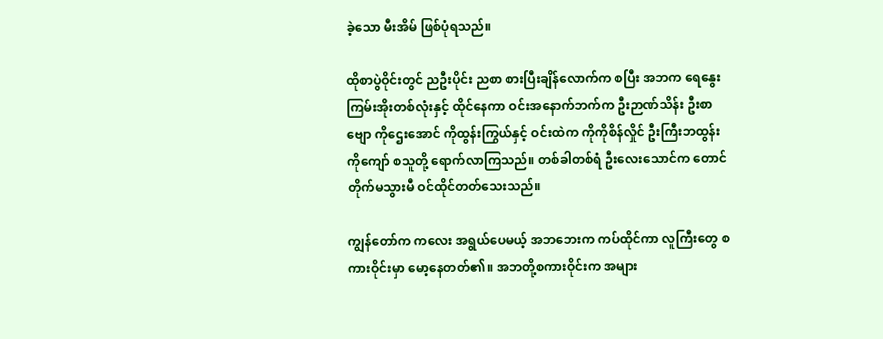ခဲ့သော မီးအိမ် ဖြစ်ပုံရသည်။

ထိုစာပွဲဝိုင်းတွင် ညဦးပိုင်း ညစာ စားပြီးချိန်လောက်က စပြီး အဘက ရေနွေးကြမ်းအိုးတစ်လုံးနှင့် ထိုင်နေကာ ဝင်းအနောက်ဘက်က ဦးဉာဏ်သိန်း ဦးစာဗျော ကိုဌေးအောင် ကိုထွန်းကြွယ်နှင့် ဝင်းထဲက ကိုကိုစိန်လှိုင် ဦးကြီးဘထွန်း ကိုကျော် စသူတို့ ရောက်လာကြသည်။ တစ်ခါတစ်ရံ ဦးလေးသောင်က တောင်တိုက်မသွားမီ ဝင်ထိုင်တတ်သေးသည်။

ကျွန်တော်က ကလေး အရွယ်ပေမယ့် အဘဘေးက ကပ်ထိုင်ကာ လူကြီးတွေ စကားဝိုင်းမှာ မော့နေတတ်၏။ အဘတို့စကားဝိုင်းက အများ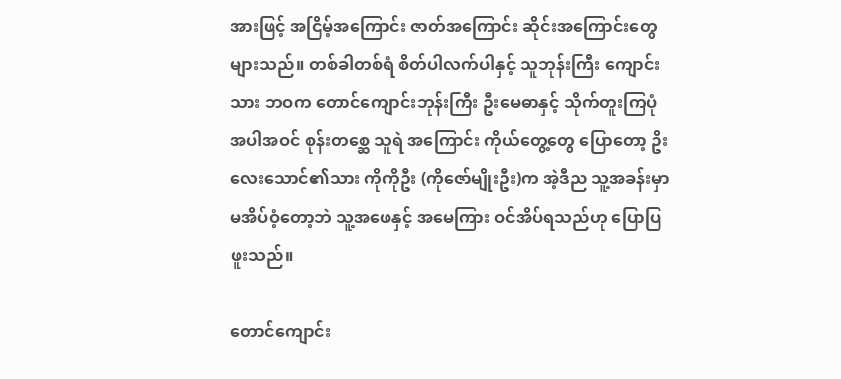အားဖြင့် အငြိမ့်အကြောင်း ဇာတ်အကြောင်း ဆိုင်းအကြောင်းတွေများသည်။ တစ်ခါတစ်ရံ စိတ်ပါလက်ပါနှင့် သူဘုန်းကြီး ကျောင်းသား ဘဝက တောင်ကျောင်းဘုန်းကြီး ဦးမေဓာနှင့် သိုက်တူးကြပုံ အပါအဝင် စုန်းတစ္ဆေ သူရဲ အကြောင်း ကိုယ်တွေ့တွေ ပြောတော့ ဥိးလေးသောင်၏သား ကိုကိုဦး (ကိုဇော်မျိုးဦး)က အဲ့ဒီည သူ့အခန်းမှာ မအိပ်ဝံ့တော့ဘဲ သူ့အဖေနှင့် အမေကြား ဝင်အိပ်ရသည်ဟု ပြောပြဖူးသည်။

တောင်ကျောင်း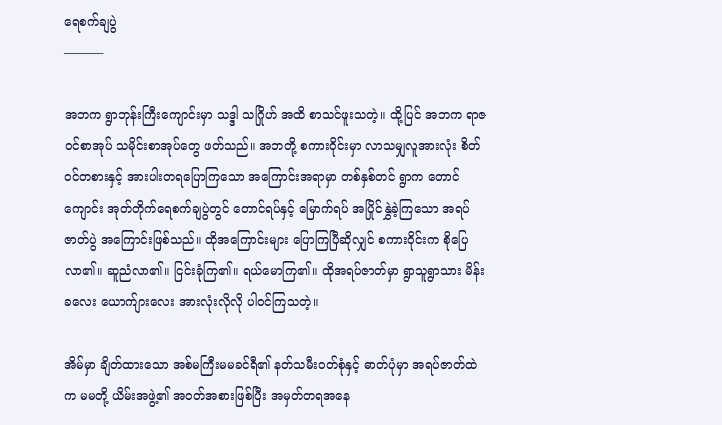ရေစက်ချပွဲ
———-

အဘက ရွာဘုန်းကြီးကျောင်းမှာ သဒ္ဒါ သဂြိုဟ် အထိ စာသင်ဖူးသတဲ့။ ထို့ပြင် အဘက ရာဇဝင်စာအုပ် သမိုင်းစာအုပ်တွေ ဖတ်သည်။ အဘတို့ စကားဝိုင်းမှာ လာသမျှလူအားလုံး စိတ်ဝင်တစားနှင့် အားပါးတရပြောကြသော အကြောင်းအရာမှာ တစ်နှစ်တင် ရွာက တောင်ကျောင်း အုတ်တိုက်ရေစက်ချပွဲတွင် တောင်ရပ်နှင့် မြောက်ရပ် အပြိုင်နွှဲခဲ့ကြသော အရပ်ဇာတ်ပွဲ အကြောင်းဖြစ်သည်။ ထိုအကြောင်းများ ပြောကြပြီဆိုလျှင် စကားဝိုင်းက စိုပြေလာ၏။ ဆူညံလာ၏။ ငြင်းခုံကြ၏။ ရယ်မောကြ၏။ ထိုအရပ်ဇာတ်မှာ ရွာသူရွာသား မိန်းခလေး ယောက်ျားလေး အားလုံးလိုလို ပါဝင်ကြသတဲ့။

အိမ်မှာ ချိတ်ထားသော အစ်မကြီးမမခင်ရီ၏ နတ်သမီးဝတ်စုံနှင့် ဓာတ်ပုံမှာ အရပ်ဇာတ်ထဲက မမတို့ ယိမ်းအဖွဲ့၏ အဝတ်အစားဖြစ်ပြီး အမှတ်တရအနေ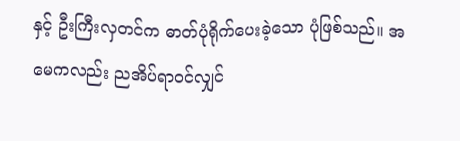နှင့် ဦးကြီးလှတင်က ဓာတ်ပုံရိုက်ပေးခဲ့သော ပုံဖြစ်သည်။ အမေကလည်း ညအိပ်ရာဝင်လျှင်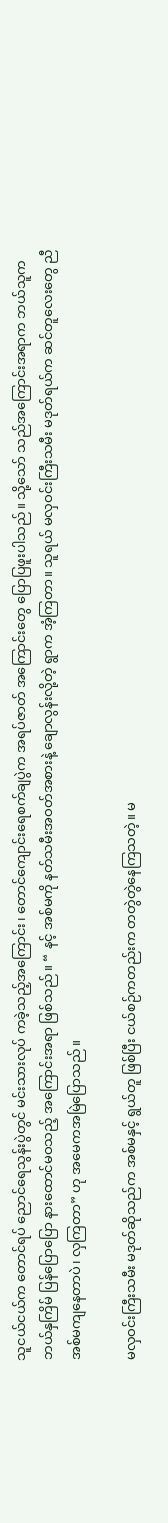သူငယ်ငယ်က တောင်ရပ် ညောင်ရေသွန်းပွဲတွင် မင်းသားလုပ် ကခဲ့သည့်အကြောင်း၊ တောင်ကျောင်းရေစက်ချပွဲက အရပ်ဇာတ် အကြောင်းတွေ ပြောပြဖူးပါသည်။ သို့သော် သည်အကြောင်းအရာက ဘယ်သူက ဘယ်နှကြိမ် ပြန်ပြောပြော နားထောင်မဝသည့် အကြောင်းအရာ ဖြစ်သည်။ “ နင့် အစ်မကို နတ်သမီးအဝတ်အစားနဲ့ ချောလွန်းလို့တဲ့ ရွာက အံ့ကြတာ။ သူရယ် မလှဝင်းကြီးသမီး မဒုတ်ရယ်က ဆင်တူလေးတွေ ညီအစ်မကျနေတာပဲ၊ လှကြတာ” ဟု အမေကအမြဲပြောသည်။

မလှဝင်းကြီးသမီး မဒုတ်ဆိုသည်က အစ်မနှင့် ရွယ်တူ ဖြစ်ပြီး ငယ်စဉ်ကတည်းက တတွဲတွဲနေကြသတဲ့။ မ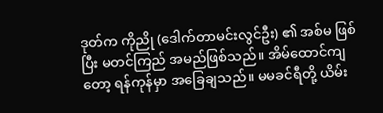ဒုတ်က ကိုညို (ဒေါက်တာမင်းလွင်ဦး) ၏ အစ်မ ဖြစ်ပြီး မတင်ကြည် အမည်ဖြစ်သည်။ အိမ်ထောင်ကျတော့ ရန်ကုန်မှာ အခြေချသည်။ မမခင်ရီတို့ ယိမ်း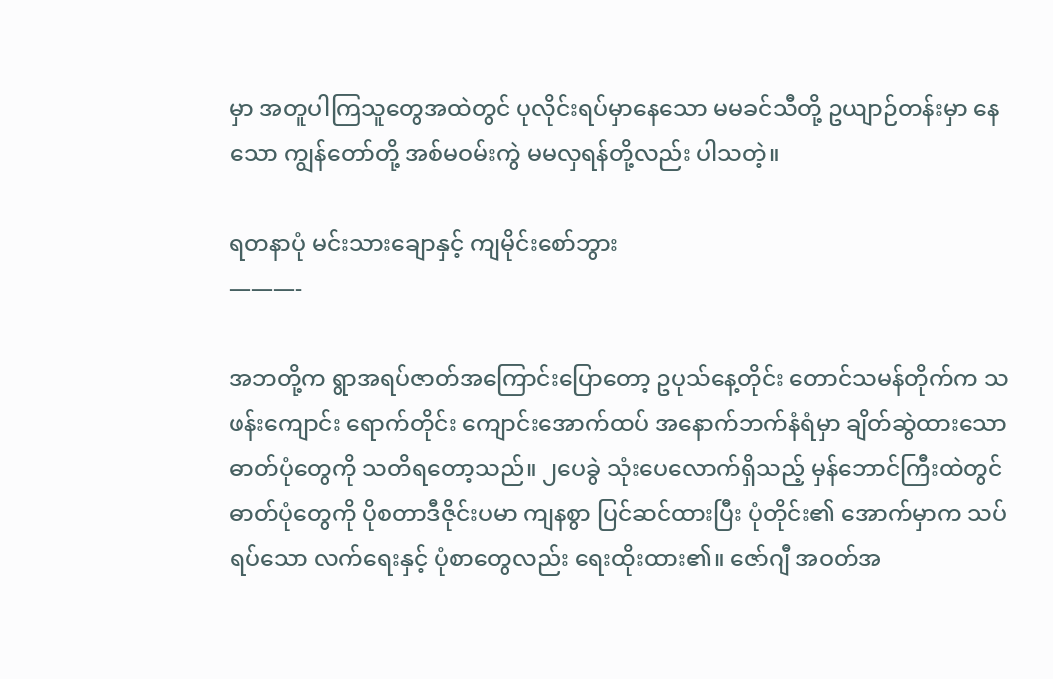မှာ အတူပါကြသူတွေအထဲတွင် ပုလိုင်းရပ်မှာနေသော မမခင်သီတို့ ဥယျာဉ်တန်းမှာ နေသော ကျွန်တော်တို့ အစ်မဝမ်းကွဲ မမလှရန်တို့လည်း ပါသတဲ့။

ရတနာပုံ မင်းသားချောနှင့် ကျမိုင်းစော်ဘွား
———-

အဘတို့က ရွာအရပ်ဇာတ်အကြောင်းပြောတော့ ဥပုသ်နေ့တိုင်း တောင်သမန်တိုက်က သဖန်းကျောင်း ရောက်တိုင်း ကျောင်းအောက်ထပ် အနောက်ဘက်နံရံမှာ ချိတ်ဆွဲထားသော ဓာတ်ပုံတွေကို သတိရတော့သည်။ ၂ပေခွဲ သုံးပေလောက်ရှိသည့် မှန်ဘောင်ကြီးထဲတွင် ဓာတ်ပုံတွေကို ပိုစတာဒီဇိုင်းပမာ ကျနစွာ ပြင်ဆင်ထားပြီး ပုံတိုင်း၏ အောက်မှာက သပ်ရပ်သော လက်ရေးနှင့် ပုံစာတွေလည်း ရေးထိုးထား၏။ ဇော်ဂျီ အဝတ်အ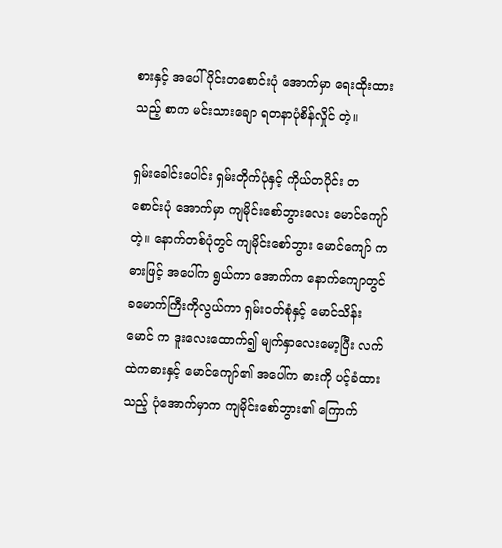စားနှင့် အပေါ်ပိုင်းတစောင်းပုံ အောက်မှာ ရေးထိုးထားသည့် စာက မင်းသားချော ရတနာပုံစိန်လှိုင် တဲ့။

ရှမ်းခေါင်းပေါင်း ရှမ်းတိုက်ပုံနှင့် ကိုယ်တပိုင်း တစောင်းပုံ အောက်မှာ ကျမိုင်းစော်ဘွားလေး မောင်ကျော် တဲ့။ နောက်တစ်ပုံတွင် ကျမိုင်းစော်ဘွား မောင်ကျော် က ဓားဖြင့် အပေါ်က ရွယ်ကာ အောက်က နောက်ကျောတွင် ခမောက်ကြီးကိုလွယ်ကာ ရှမ်းဝတ်စုံနှင့် မောင်သိန်းမောင် က ဒူးလေးထောက်၍ မျက်နှာလေးမော့ပြီး လက်ထဲကဓားနှင့် မောင်ကျော်၏ အပေါ်က ဓားကို ပင့်ခံထားသည့် ပုံအောက်မှာက ကျမိုင်းစော်ဘွား၏ ကြောက်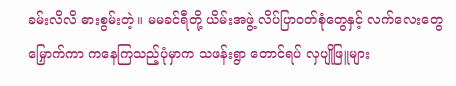ခမ်းလိလိ ဓားစွမ်းတဲ့။ မမခင်ရီတို့ ယိမ်းအဖွဲ့ လိပ်ပြာဝတ်စုံတွေနှင့် လက်လေးတွေမြှောက်ကာ ကနေကြသည့်ပုံမှာက သဖန်းရွာ တောင်ရပ် လှပျိုဖြူများ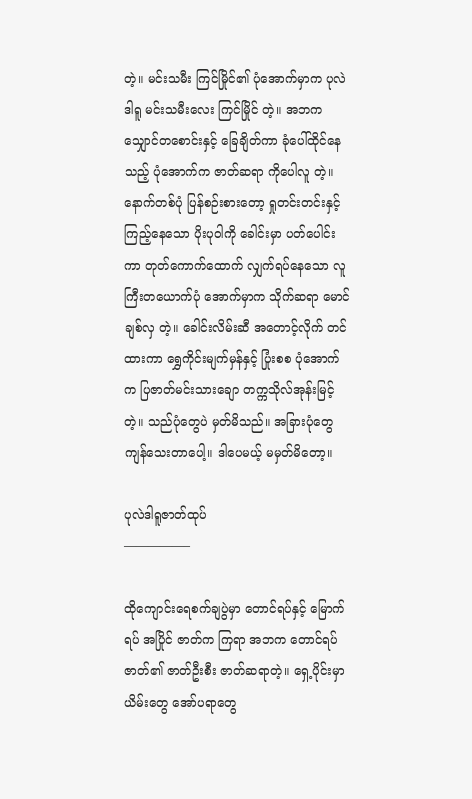တဲ့။ မင်းသမီး ကြင်မြိုင်၏ ပုံအောက်မှာက ပုလဲဒါရူ မင်းသမီးလေး ကြင်မြိုင် တဲ့။ အဘက သျှောင်တစောင်းနှင့် ခြေချိတ်ကာ ခုံပေါ်ထိုင်နေသည့် ပုံအောက်က ဇာတ်ဆရာ ကိုပေါလူ တဲ့။ နောက်တစ်ပုံ ပြန်စဉ်းစားတော့ ရှုတင်းတင်းနှင့် ကြည့်နေသော ပိုးပုဝါကို ခေါင်းမှာ ပတ်ပေါင်းကာ တုတ်ကောက်ထောက် လျှက်ရပ်နေသော လူကြီးတယောက်ပုံ အောက်မှာက သိုက်ဆရာ မောင်ချစ်လှ တဲ့။ ခေါင်းလိမ်းဆီ အတောင့်လိုက် တင်ထားကာ ရွှေကိုင်းမျက်မှန်နှင့် ပြုံးစစ ပုံအောက်က ပြဇာတ်မင်းသားချော တက္ကသိုလ်အုန်းမြင့်တဲ့။ သည်ပုံတွေပဲ မှတ်မိသည်။ အခြားပုံတွေ ကျန်သေးတာပေါ့။ ဒါပေမယ့် မမှတ်မိတော့။

ပုလဲဒါရူဇာတ်ထုပ်
—————–

ထိုကျောင်းရေစက်ချပွဲမှာ တောင်ရပ်နှင့် မြောက်ရပ် အပြိုင် ဇာတ်က ကြရာ အဘက တောင်ရပ်ဇာတ်၏ ဇာတ်ဦးစီး ဇာတ်ဆရာတဲ့။ ရှေ့ပိုင်းမှာ ယိမ်းတွေ အော်ပရာတွေ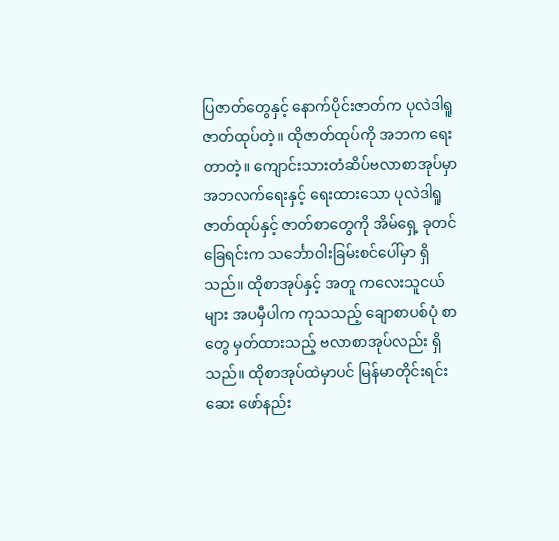ပြဇာတ်တွေနှင့် နောက်ပိုင်းဇာတ်က ပုလဲဒါရူ ဇာတ်ထုပ်တဲ့။ ထိုဇာတ်ထုပ်ကို အဘက ရေးတာတဲ့။ ကျောင်းသားတံဆိပ်ဗလာစာအုပ်မှာ အဘလက်ရေးနှင့် ရေးထားသော ပုလဲဒါရူ ဇာတ်ထုပ်နှင့် ဇာတ်စာတွေကို အိမ်ရှေ့ ခုတင်ခြေရင်းက သင်္ဘောဝါးခြမ်းစင်ပေါ်မှာ ရှိသည်။ ထိုစာအုပ်နှင့် အတူ ကလေးသူငယ်များ အပမှီပါက ကုသသည့် ချောစာပစ်ပုံ စာတွေ မှတ်ထားသည့် ဗလာစာအုပ်လည်း ရှိသည်။ ထိုစာအုပ်ထဲမှာပင် မြန်မာတိုင်းရင်းဆေး ဖော်နည်း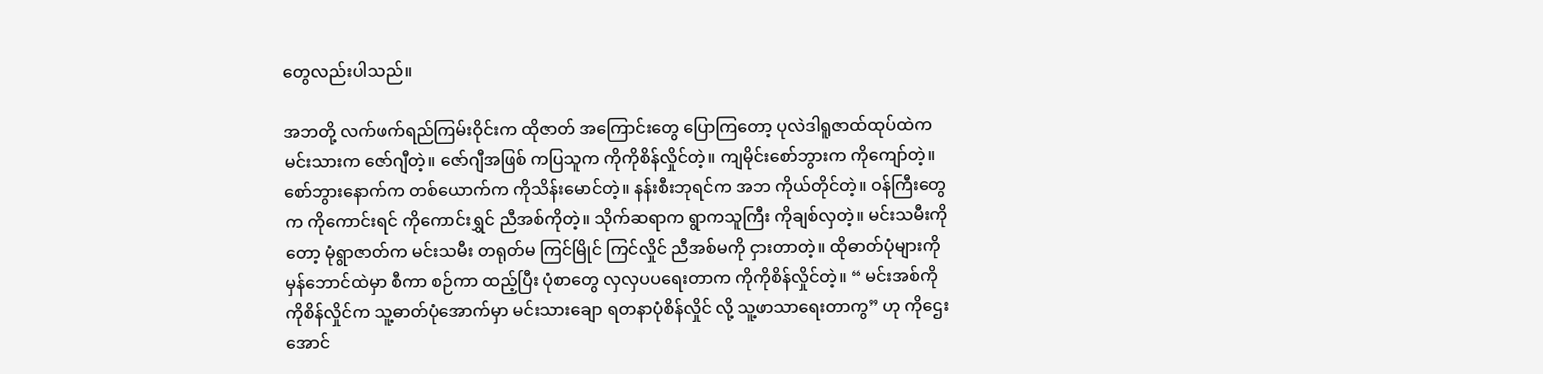တွေလည်းပါသည်။

အဘတို့ လက်ဖက်ရည်ကြမ်းဝိုင်းက ထိုဇာတ် အကြောင်းတွေ ပြောကြတော့ ပုလဲဒါရူဇာထ်ထုပ်ထဲက မင်းသားက ဇော်ဂျီတဲ့။ ဇော်ဂျီအဖြစ် ကပြသူက ကိုကိုစိန်လှိုင်တဲ့။ ကျမိုင်းစော်ဘွားက ကိုကျော်တဲ့။ စော်ဘွားနောက်က တစ်ယောက်က ကိုသိန်းမောင်တဲ့။ နန်းစီးဘုရင်က အဘ ကိုယ်တိုင်တဲ့။ ဝန်ကြီးတွေက ကိုကောင်းရင် ကိုကောင်းရွှင် ညီအစ်ကိုတဲ့။ သိုက်ဆရာက ရွာကသူကြီး ကိုချစ်လှတဲ့။ မင်းသမီးကိုတော့ မုံရွာဇာတ်က မင်းသမီး တရုတ်မ ကြင်မြိုင် ကြင်လှိုင် ညီအစ်မကို ငှားတာတဲ့။ ထိုဓာတ်ပုံများကို မှန်ဘောင်ထဲမှာ စီကာ စဉ်ကာ ထည့်ပြီး ပုံစာတွေ လှလှပပရေးတာက ကိုကိုစိန်လှိုင်တဲ့။ “ မင်းအစ်ကို ကိုစိန်လှိုင်က သူ့ဓာတ်ပုံအောက်မှာ မင်းသားချော ရတနာပုံစိန်လှိုင် လို့ သူ့ဖာသာရေးတာကွ” ဟု ကိုဌေးအောင်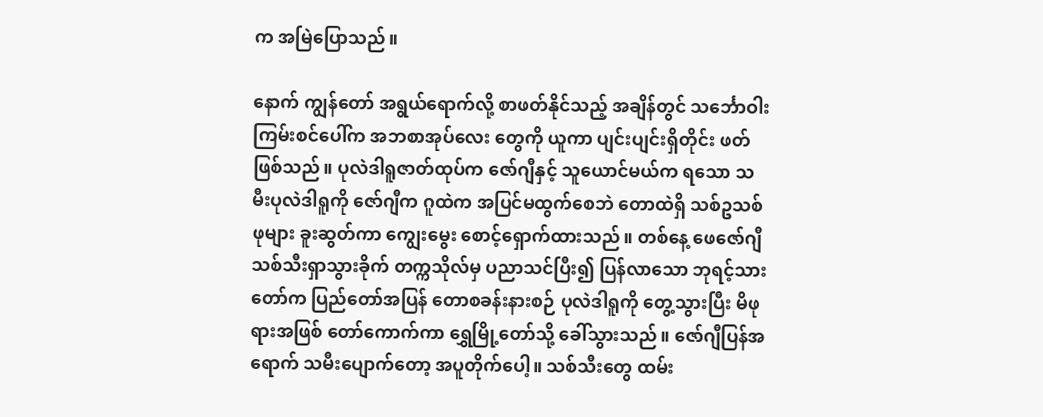က အမြဲပြောသည်။

နောက် ကျွန်တော် အရွယ်ရောက်လို့ စာဖတ်နိုင်သည့် အချိန်တွင် သင်္ဘောဝါးကြမ်းစင်ပေါ်က အဘစာအုပ်လေး တွေကို ယူကာ ပျင်းပျင်းရှိတိုင်း ဖတ်ဖြစ်သည်။ ပုလဲဒါရူဇာတ်ထုပ်က ဇော်ဂျီနှင့် သူယောင်မယ်က ရသော သမီးပုလဲဒါရူကို ဇော်ဂျီက ဂူထဲက အပြင်မထွက်စေဘဲ တောထဲရှိ သစ်ဥသစ်ဖုများ ခူးဆွတ်ကာ ကျွေးမွေး စောင့်ရှောက်ထားသည်။ တစ်နေ့ ဖေဇော်ဂျီ သစ်သီးရှာသွားခိုက် တက္ကသိုလ်မှ ပညာသင်ပြီး၍ ပြန်လာသော ဘုရင့်သားတော်က ပြည်တော်အပြန် တောစခန်းနားစဉ် ပုလဲဒါရူကို တွေ့သွားပြီး မိဖုရားအဖြစ် တော်ကောက်ကာ ရွှေမြို့တော်သို့ ခေါ်သွားသည်။ ဇော်ဂျီပြန်အရောက် သမီးပျောက်တော့ အပူတိုက်ပေါ့။ သစ်သီးတွေ ထမ်း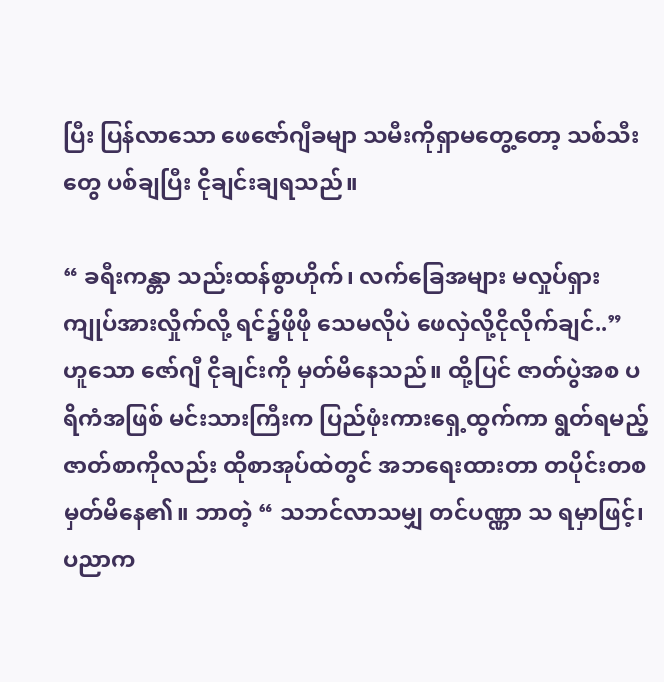ပြီး ပြန်လာသော ဖေဇော်ဂျီခမျာ သမီးကိုရှာမတွေ့တော့ သစ်သီးတွေ ပစ်ချပြီး ငိုချင်းချရသည်။

“ ခရီးကန္တာ သည်းထန်စွာဟိုက်၊ လက်ခြေအများ မလှုပ်ရှား ကျုပ်အားလှိုက်လို့ ရင်၌ဖိုဖို သေမလိုပဲ ဖေလှဲလို့ငိုလိုက်ချင်..” ဟူသော ဇော်ဂျီ ငိုချင်းကို မှတ်မိနေသည်။ ထို့ပြင် ဇာတ်ပွဲအစ ပရိကံအဖြစ် မင်းသားကြီးက ပြည်ဖုံးကားရှေ့ထွက်ကာ ရွတ်ရမည့် ဇာတ်စာကိုလည်း ထိုစာအုပ်ထဲတွင် အဘရေးထားတာ တပိုင်းတစ မှတ်မိနေ၏။ ဘာတဲ့ “ သဘင်လာသမျှ တင်ပဏ္ဏာ သ ရမှာဖြင့်၊ ပညာက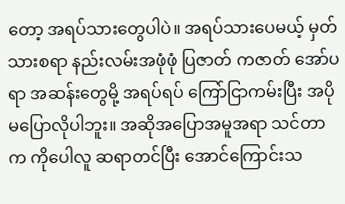တော့ အရပ်သားတွေပါပဲ။ အရပ်သားပေမယ့် မှတ်သားစရာ နည်းလမ်းအဖုံဖုံ ပြဇာတ် ကဇာတ် အော်ပရာ အဆန်းတွေမို့ အရပ်ရပ် ကြော်ငြာကမ်းပြီး အပိုမပြောလိုပါဘူး။ အဆိုအပြောအမူအရာ သင်တာက ကိုပေါလူ ဆရာတင်ပြီး အောင်ကြောင်းသ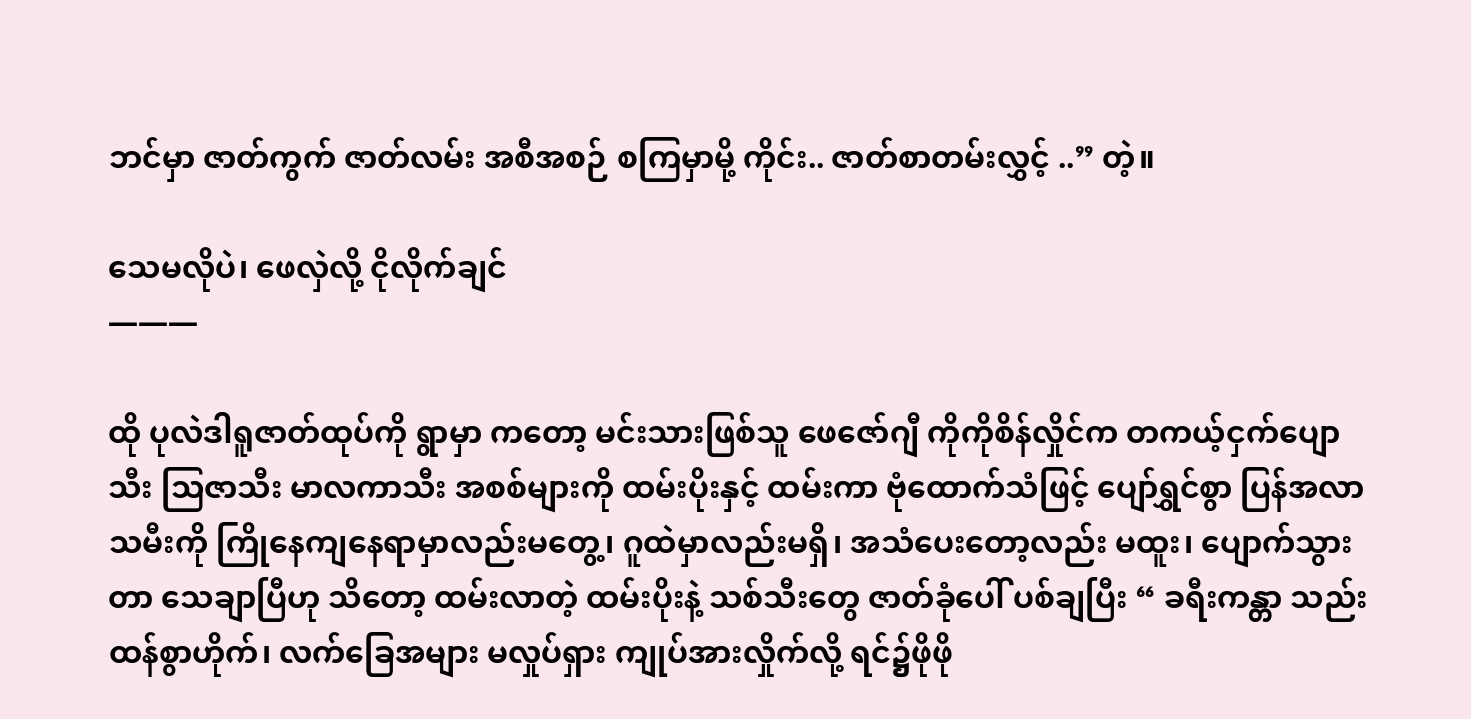ဘင်မှာ ဇာတ်ကွက် ဇာတ်လမ်း အစီအစဉ် စကြမှာမို့ ကိုင်း.. ဇာတ်စာတမ်းလွှင့် ..” တဲ့။

သေမလိုပဲ၊ ဖေလှဲလို့ ငိုလိုက်ချင်
———

ထို ပုလဲဒါရူဇာတ်ထုပ်ကို ရွာမှာ ကတော့ မင်းသားဖြစ်သူ ဖေဇော်ဂျီ ကိုကိုစိန်လှိုင်က တကယ့်ငှက်ပျောသီး သြဇာသီး မာလကာသီး အစစ်များကို ထမ်းပိုးနှင့် ထမ်းကာ ဗုံထောက်သံဖြင့် ပျော်ရွှင်စွာ ပြန်အလာ သမီးကို ကြိုနေကျနေရာမှာလည်းမတွေ့၊ ဂူထဲမှာလည်းမရှိ၊ အသံပေးတော့လည်း မထူး၊ ပျောက်သွားတာ သေချာပြီဟု သိတော့ ထမ်းလာတဲ့ ထမ်းပိုးနဲ့ သစ်သီးတွေ ဇာတ်ခုံပေါ် ပစ်ချပြီး “ ခရီးကန္တာ သည်းထန်စွာဟိုက်၊ လက်ခြေအများ မလှုပ်ရှား ကျုပ်အားလှိုက်လို့ ရင်၌ဖိုဖို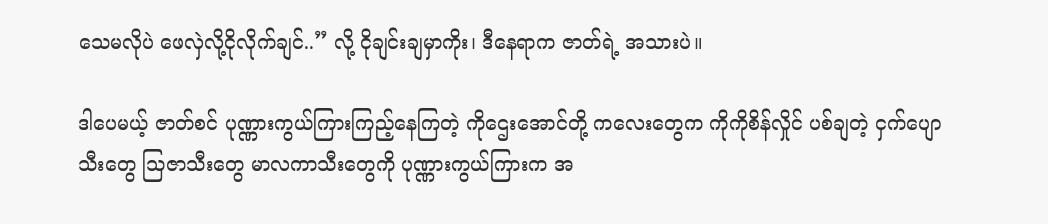သေမလိုပဲ ဖေလှဲလို့ငိုလိုက်ချင်..” လို့ ငိုချင်းချမှာကိုး၊ ဒီနေရာက ဇာတ်ရဲ့ အသားပဲ။

ဒါပေမယ့် ဇာတ်စင် ပုဏ္ဏားကွယ်ကြားကြည့်နေကြတဲ့ ကိုဌေးအောင်တို့ ကလေးတွေက ကိုကိုစိန်လှိုင် ပစ်ချတဲ့ ငှက်ပျောသီးတွေ သြဇာသီးတွေ မာလကာသီးတွေကို ပုဏ္ဏားကွယ်ကြားက အ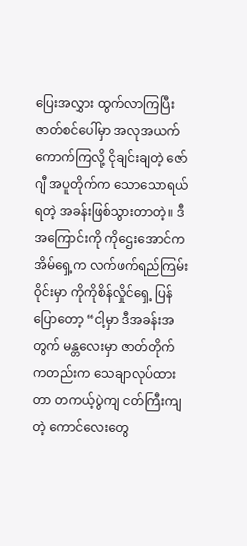ပြေးအလွှား ထွက်လာကြပြီး ဇာတ်စင်ပေါ်မှာ အလုအယက် ကောက်ကြလို့ ငိုချင်းချတဲ့ ဇော်ဂျီ အပူတိုက်က သောသောရယ်ရတဲ့ အခန်းဖြစ်သွားတာတဲ့။ ဒီအကြောင်းကို ကိုဌေးအောင်က အိမ်ရှေ့က လက်ဖက်ရည်ကြမ်းဝိုင်းမှာ ကိုကိုစိန်လှိုင်ရှေ့ ပြန်ပြောတော့ “ငါ့မှာ ဒီအခန်းအတွက် မန္တလေးမှာ ဇာတ်တိုက်ကတည်းက သေချာလုပ်ထားတာ တကယ့်ပွဲကျ ငတ်ကြီးကျတဲ့ ကောင်လေးတွေ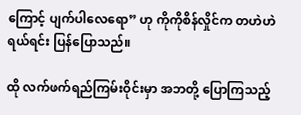ကြောင့် ပျက်ပါလေရော” ဟု ကိုကိုစိန်လှိုင်က တဟဲဟဲ ရယ်ရင်း ပြန်ပြောသည်။

ထို လက်ဖက်ရည်ကြမ်းဝိုင်းမှာ အဘတို့ ပြောကြသည့်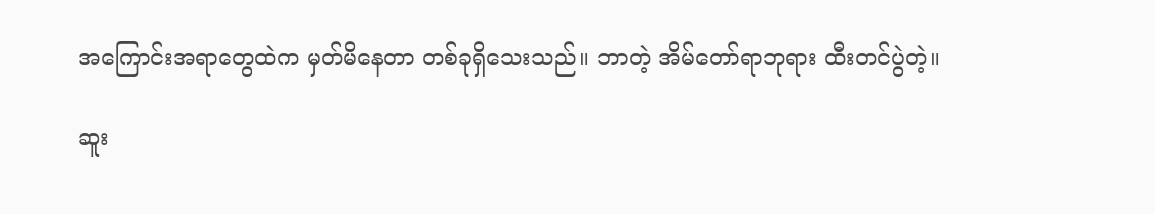အကြောင်းအရာတွေထဲက မှတ်မိနေတာ တစ်ခုရှိသေးသည်။ ဘာတဲ့ အိမ်တော်ရာဘုရား ထီးတင်ပွဲတဲ့။

ဆူး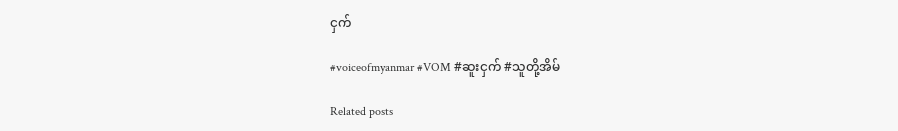ငှက်

#voiceofmyanmar #VOM #ဆူးငှက် #သူတို့အိမ်

Related posts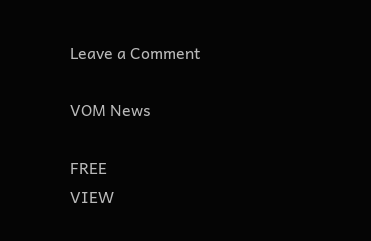Leave a Comment

VOM News

FREE
VIEW